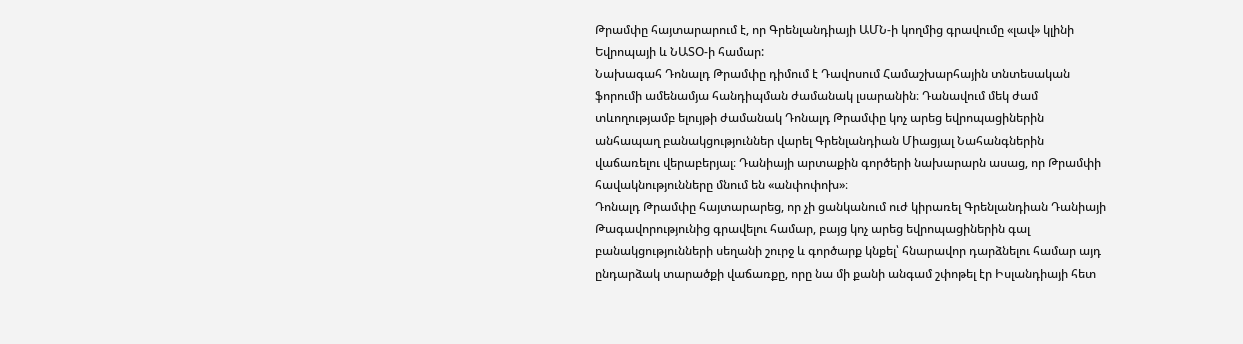Թրամփը հայտարարում է, որ Գրենլանդիայի ԱՄՆ-ի կողմից գրավումը «լավ» կլինի Եվրոպայի և ՆԱՏՕ-ի համար:
Նախագահ Դոնալդ Թրամփը դիմում է Դավոսում Համաշխարհային տնտեսական ֆորումի ամենամյա հանդիպման ժամանակ լսարանին։ Դանավում մեկ ժամ տևողությամբ ելույթի ժամանակ Դոնալդ Թրամփը կոչ արեց եվրոպացիներին անհապաղ բանակցություններ վարել Գրենլանդիան Միացյալ Նահանգներին վաճառելու վերաբերյալ։ Դանիայի արտաքին գործերի նախարարն ասաց, որ Թրամփի հավակնությունները մնում են «անփոփոխ»։
Դոնալդ Թրամփը հայտարարեց, որ չի ցանկանում ուժ կիրառել Գրենլանդիան Դանիայի Թագավորությունից գրավելու համար, բայց կոչ արեց եվրոպացիներին գալ բանակցությունների սեղանի շուրջ և գործարք կնքել՝ հնարավոր դարձնելու համար այդ ընդարձակ տարածքի վաճառքը, որը նա մի քանի անգամ շփոթել էր Իսլանդիայի հետ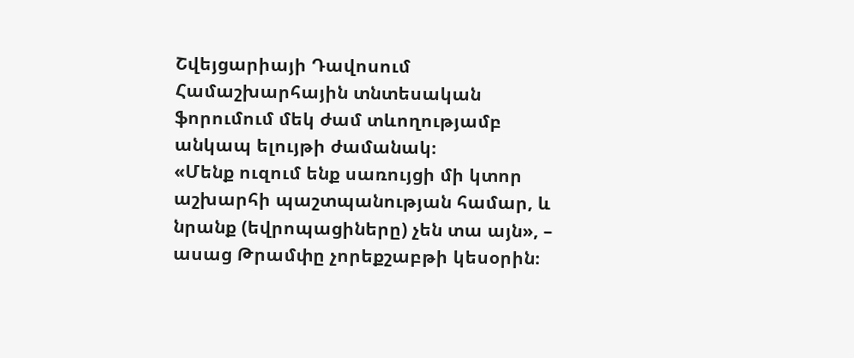Շվեյցարիայի Դավոսում Համաշխարհային տնտեսական ֆորումում մեկ ժամ տևողությամբ անկապ ելույթի ժամանակ։
«Մենք ուզում ենք սառույցի մի կտոր աշխարհի պաշտպանության համար, և նրանք (եվրոպացիները) չեն տա այն», – ասաց Թրամփը չորեքշաբթի կեսօրին։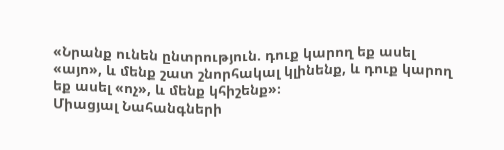«Նրանք ունեն ընտրություն. դուք կարող եք ասել «այո», և մենք շատ շնորհակալ կլինենք, և դուք կարող եք ասել «ոչ», և մենք կհիշենք»։
Միացյալ Նահանգների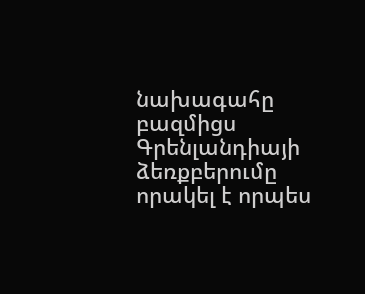նախագահը բազմիցս Գրենլանդիայի ձեռքբերումը որակել է որպես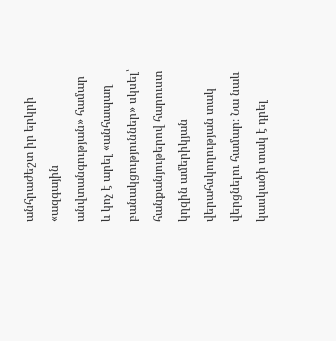անհրաժեշտ իր երկրի «ազգային անվտանգության» համար և կոչ է արել «անհապաղ բանակցություններ» սկսել՝ հանքանյութերով հարուստ կղզին ամերիկյան վերահսկողության տակ վերցնելու համար։ Նա նաև կասկածի տակ է դրել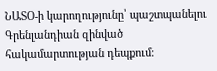ՆԱՏՕ-ի կարողությունը՝ պաշտպանելու Գրենլանդիան զինված հակամարտության դեպքում։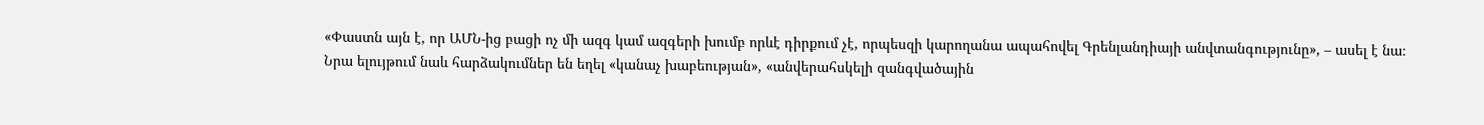«Փաստն այն է, որ ԱՄՆ-ից բացի ոչ մի ազգ կամ ազգերի խումբ որևէ դիրքում չէ, որպեսզի կարողանա ապահովել Գրենլանդիայի անվտանգությունը», – ասել է նա։
Նրա ելույթում նաև հարձակումներ են եղել «կանաչ խաբեության», «անվերահսկելի զանգվածային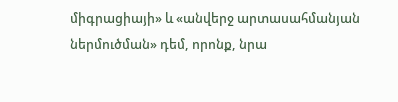միգրացիայի» և «անվերջ արտասահմանյան ներմուծման» դեմ, որոնք, նրա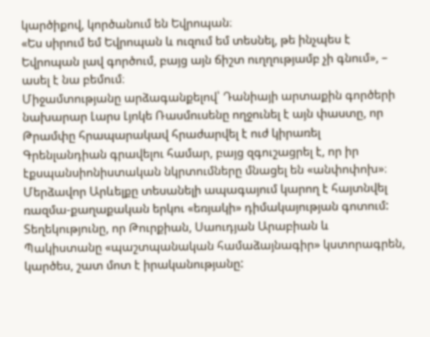կարծիքով, կործանում են Եվրոպան։
«Ես սիրում եմ Եվրոպան և ուզում եմ տեսնել, թե ինչպես է Եվրոպան լավ գործում, բայց այն ճիշտ ուղղությամբ չի գնում», – ասել է նա բեմում։
Միջամտությանը արձագանքելով՝ Դանիայի արտաքին գործերի նախարար Լարս Լյոկե Ռասմուսենը ողջունել է այն փաստը, որ Թրամփը հրապարակավ հրաժարվել է ուժ կիրառել Գրենլանդիան գրավելու համար, բայց զգուշացրել է, որ իր էքսպանսիոնիստական նկրտումները մնացել են «անփոփոխ»։
Մերձավոր Արևելքը տեսանելի ապագայում կարող է հայտնվել ռազմա-քաղաքական երկու «եռյակի» դիմակայության գոտում: Տեղեկությունը, որ Թուրքիան, Սաուդյան Արաբիան և Պակիստանը «պաշտպանական համաձայնագիր» կստորագրեն, կարծես, շատ մոտ է իրականությանը: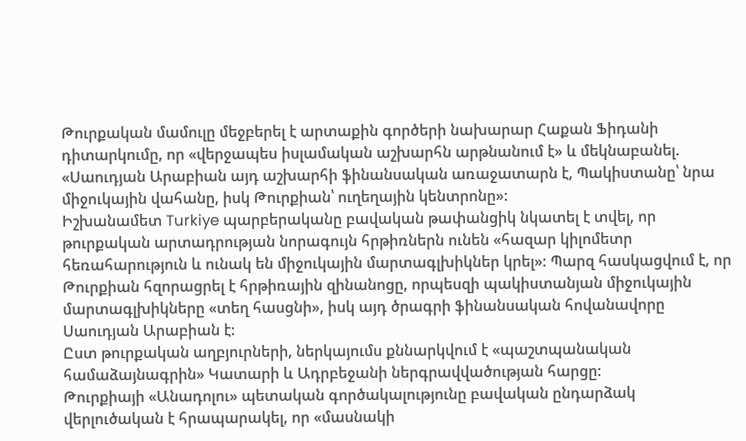Թուրքական մամուլը մեջբերել է արտաքին գործերի նախարար Հաքան Ֆիդանի դիտարկումը, որ «վերջապես իսլամական աշխարհն արթնանում է» և մեկնաբանել. «Սաուդյան Արաբիան այդ աշխարհի ֆինանսական առաջատարն է, Պակիստանը՝ նրա միջուկային վահանը, իսկ Թուրքիան՝ ուղեղային կենտրոնը»:
Իշխանամետ Turkiye պարբերականը բավական թափանցիկ նկատել է տվել, որ թուրքական արտադրության նորագույն հրթիռներն ունեն «հազար կիլոմետր հեռահարություն և ունակ են միջուկային մարտագլխիկներ կրել»: Պարզ հասկացվում է, որ Թուրքիան հզորացրել է հրթիռային զինանոցը, որպեսզի պակիստանյան միջուկային մարտագլխիկները «տեղ հասցնի», իսկ այդ ծրագրի ֆինանսական հովանավորը Սաուդյան Արաբիան է:
Ըստ թուրքական աղբյուրների, ներկայումս քննարկվում է «պաշտպանական համաձայնագրին» Կատարի և Ադրբեջանի ներգրավվածության հարցը:
Թուրքիայի «Անադոլու» պետական գործակալությունը բավական ընդարձակ վերլուծական է հրապարակել, որ «մասնակի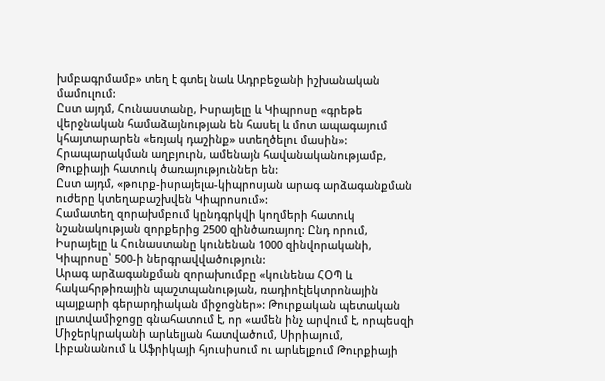խմբագրմամբ» տեղ է գտել նաև Ադրբեջանի իշխանական մամուլում:
Ըստ այդմ, Հունաստանը, Իսրայելը և Կիպրոսը «գրեթե վերջնական համաձայնության են հասել և մոտ ապագայում կհայտարարեն «եռյակ դաշինք» ստեղծելու մասին»: Հրապարակման աղբյուրն, ամենայն հավանականությամբ, Թուքիայի հատուկ ծառայություններ են:
Ըստ այդմ, «թուրք-իսրայելա-կիպրոսյան արագ արձագանքման ուժերը կտեղաբաշխվեն Կիպրոսում»:
Համատեղ զորախմբում կընդգրկվի կողմերի հատուկ նշանակության զորքերից 2500 զինծառայող: Ընդ որում, Իսրայելը և Հունաստանը կունենան 1000 զինվորականի, Կիպրոսը՝ 500-ի ներգրավվածություն:
Արագ արձագանքման զորախումբը «կունենա ՀՕՊ և հակահրթիռային պաշտպանության, ռադիոէլեկտրոնային պայքարի գերարդիական միջոցներ»: Թուրքական պետական լրատվամիջոցը գնահատում է, որ «ամեն ինչ արվում է, որպեսզի Միջերկրականի արևելյան հատվածում, Սիրիայում, Լիբանանում և Աֆրիկայի հյուսիսում ու արևելքում Թուրքիայի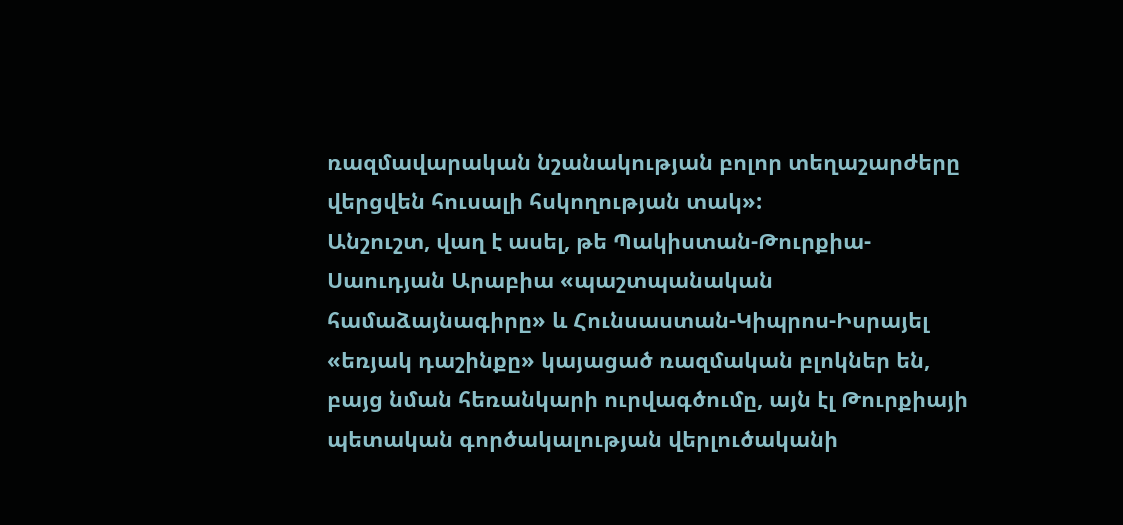ռազմավարական նշանակության բոլոր տեղաշարժերը վերցվեն հուսալի հսկողության տակ»:
Անշուշտ, վաղ է ասել, թե Պակիստան-Թուրքիա- Սաուդյան Արաբիա «պաշտպանական համաձայնագիրը» և Հունսաստան-Կիպրոս-Իսրայել «եռյակ դաշինքը» կայացած ռազմական բլոկներ են, բայց նման հեռանկարի ուրվագծումը, այն էլ Թուրքիայի պետական գործակալության վերլուծականի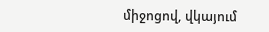միջոցով, վկայում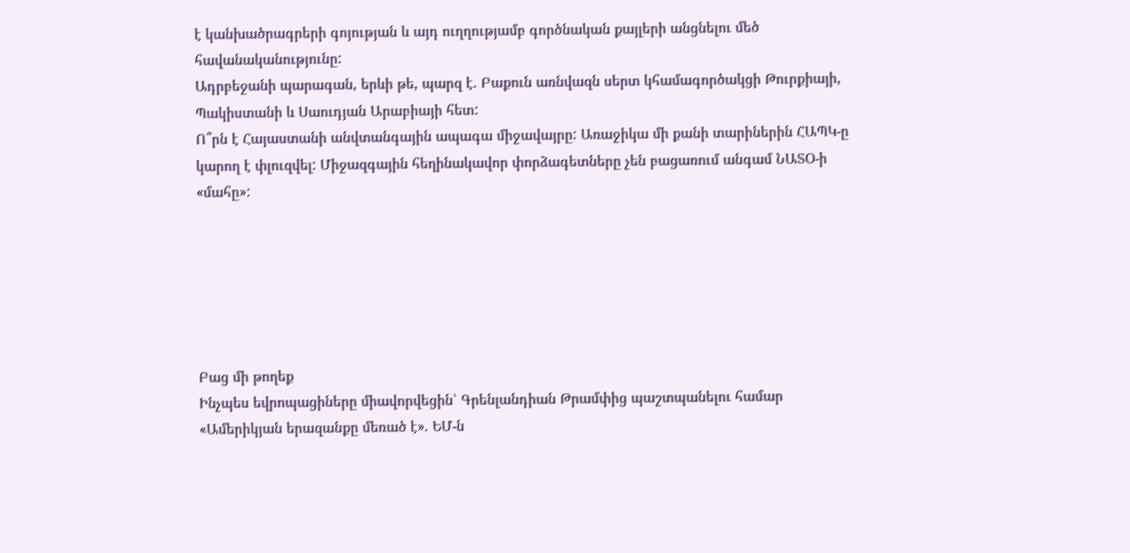է կանխածրագրերի գոյության և այդ ուղղությամբ գործնական քայլերի անցնելու մեծ հավանականությունը:
Ադրբեջանի պարագան, երևի թե, պարզ է. Բաքուն առնվազն սերտ կհամագործակցի Թուրքիայի, Պակիստանի և Սաուդյան Արաբիայի հետ:
Ո՞րն է Հայաստանի անվտանգային ապագա միջավայրը: Առաջիկա մի քանի տարիներին ՀԱՊԿ-ը կարող է փլուզվել: Միջազգային հեղինակավոր փորձագետները չեն բացառում անգամ ՆԱՏՕ-ի «մահը»:






Բաց մի թողեք
Ինչպես եվրոպացիները միավորվեցին՝ Գրենլանդիան Թրամփից պաշտպանելու համար
«Ամերիկյան երազանքը մեռած է». ԵՄ-ն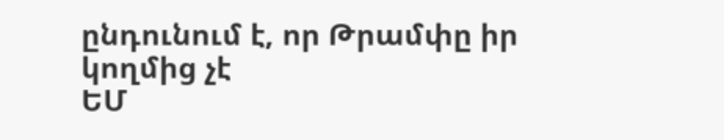ընդունում է, որ Թրամփը իր կողմից չէ
ԵՄ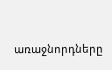առաջնորդները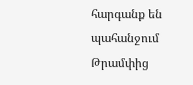հարգանք են պահանջում Թրամփից